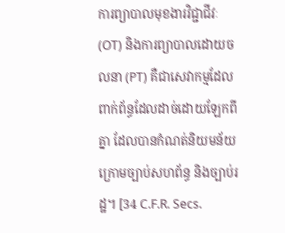ការព្យាបាលមុខងារវិជ្ជាជីវៈ (OT) និងការព្យាបាលដោយចលនា (PT) គឺជាសេវាកម្មដែលពាក់ព័ន្ធដែលដាច់ដោយឡែកពីគ្នា ដែលបានកំណត់និយមន័យ ក្រោមច្បាប់សហព័ន្ធ និងច្បាប់រដ្ឋ។ [34 C.F.R. Secs.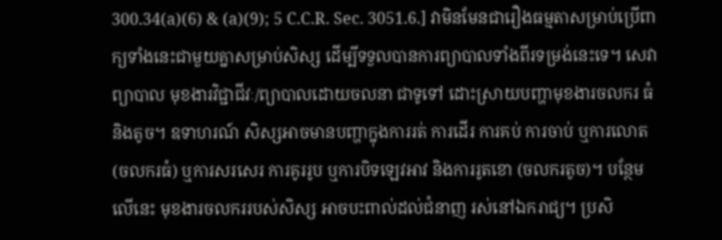300.34(a)(6) & (a)(9); 5 C.C.R. Sec. 3051.6.] វាមិនមែនជារឿងធម្មតាសម្រាប់ប្រើពាក្យទាំងនេះជាមួយគ្នាសម្រាប់សិស្ស ដើម្បីទទួលបានការព្យាបាលទាំងពីរទម្រង់នេះទេ។ សេវាព្យាបាល មុខងារវិជ្ជាជីវៈ/ព្យាបាលដោយចលនា ជាទូទៅ ដោះស្រាយបញ្ហាមុខងារចលករ ធំ និងតូច។ ឧទាហរណ៍ សិស្សអាចមានបញ្ហាក្នុងការរត់ ការដើរ ការគប់ ការចាប់ ឬការលោត (ចលករធំ) ឬការសរសេរ ការគូររូប ឬការបិទឡេវអាវ និងការរូតខោ (ចលករតូច)។ បន្ថែមលើនេះ មុខងារចលកររបស់សិស្ស អាចបះពាល់ដល់ជំនាញ រស់នៅឯករាជ្យ។ ប្រសិ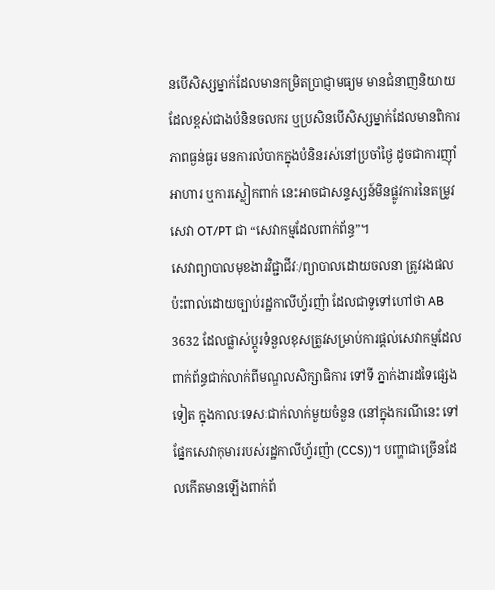នបើសិស្សម្នាក់ដែលមានកម្រិតប្រាជ្ញាមធ្យម មានជំនាញនិយាយដែលខ្ពស់ជាងបំនិនចលករ ឬប្រសិនបើសិស្សម្នាក់ដែលមានពិការភាពធ្ងន់ធ្ងរ មនការលំបាកក្នុងបំនិនរស់នៅប្រចាំថ្ងៃ ដូចជាការញ៉ាំអាហារ ឬការស្លៀកពាក់ នេះអាចជាសន្ទស្សន៍មិនផ្លូវការនៃតម្រូវសេវា OT/PT ជា “សេវាកម្មដែលពាក់ព័ន្ធ”។
សេវាព្យាបាលមុខងារវិជ្ជាជីវៈ/ព្យាបាលដោយចលនា ត្រូវរងផលប៉ះពាល់ដោយច្បាប់រដ្ឋកាលីហ្វ័រញ៉ា ដែលជាទូទៅហៅថា AB 3632 ដែលផ្លាស់ប្ដូរទំនួលខុសត្រូវសម្រាប់ការផ្ដល់សេវាកម្មដែលពាក់ព័ន្ធជាក់លាក់ពីមណ្ឌលសិក្សាធិការ ទៅទី ភ្នាក់ងារដទៃផ្សេងទៀត ក្នុងកាលៈទេសៈជាក់លាក់មួយចំនួន (នៅក្នុងករណីនេះ ទៅផ្នែកសេវាកុមាររបស់រដ្ឋកាលីហ្វ័រញ៉ា (CCS))។ បញ្ហាជាច្រើនដែលកើតមានឡើងពាក់ព័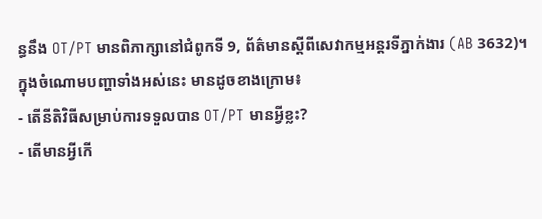ន្ធនឹង OT/PT មានពិភាក្សានៅជំពូកទី 9, ព័ត៌មានស្ដីពីសេវាកម្មអន្តរទីភ្នាក់ងារ (AB 3632)។ ក្នុងចំណោមបញ្ហាទាំងអស់នេះ មានដូចខាងក្រោម៖
- តើនីតិវិធីសម្រាប់ការទទួលបាន OT/PT មានអ្វីខ្លះ?
- តើមានអ្វីកើ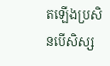តឡើងប្រសិនបើសិស្ស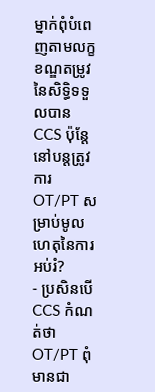ម្នាក់ពុំបំពេញតាមលក្ខខណ្ឌតម្រូវនៃសិទ្ធិទទួលបាន CCS ប៉ុន្តែនៅបន្តត្រូវការ OT/PT សម្រាប់មូលហេតុនៃការអប់រំ?
- ប្រសិនបើ CCS កំណត់ថា OT/PT ពុំមានជា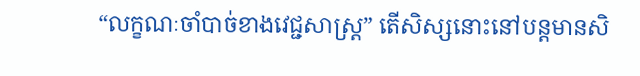“លក្ខណៈចាំបាច់ខាងវេជ្ជសាស្រ្ត” តើសិស្សនោះនៅបន្តមានសិ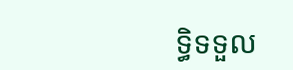ទ្ធិទទួល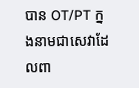បាន OT/PT ក្នងនាមជាសេវាដែលពា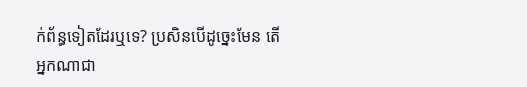ក់ព័ន្ធទៀតដែរឬទេ? ប្រសិនបើដូច្នេះមែន តើអ្នកណាជា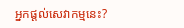អ្នកផ្ដល់សេវាកម្មនេះ?